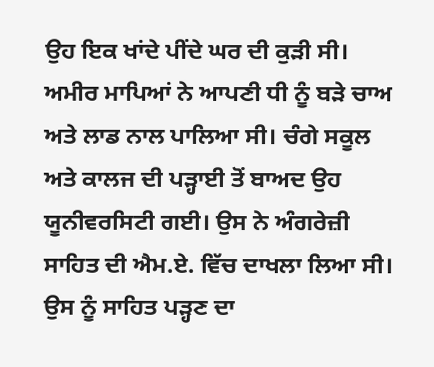ਉਹ ਇਕ ਖਾਂਦੇ ਪੀਂਦੇ ਘਰ ਦੀ ਕੁੜੀ ਸੀ। ਅਮੀਰ ਮਾਪਿਆਂ ਨੇ ਆਪਣੀ ਧੀ ਨੂੰ ਬੜੇ ਚਾਅ ਅਤੇ ਲਾਡ ਨਾਲ ਪਾਲਿਆ ਸੀ। ਚੰਗੇ ਸਕੂਲ ਅਤੇ ਕਾਲਜ ਦੀ ਪੜ੍ਹਾਈ ਤੋਂ ਬਾਅਦ ਉਹ ਯੂਨੀਵਰਸਿਟੀ ਗਈ। ਉਸ ਨੇ ਅੰਗਰੇਜ਼ੀ ਸਾਹਿਤ ਦੀ ਐਮ.ਏ. ਵਿੱਚ ਦਾਖਲਾ ਲਿਆ ਸੀ। ਉਸ ਨੂੰ ਸਾਹਿਤ ਪੜ੍ਹਣ ਦਾ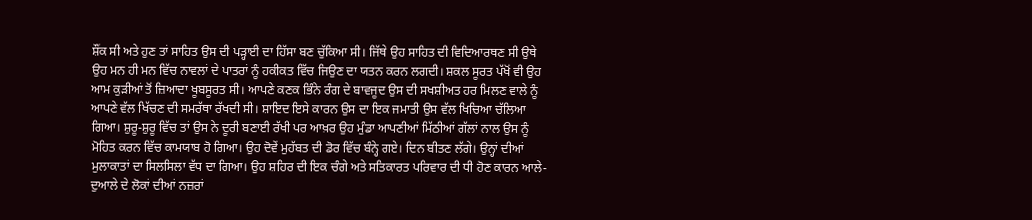ਸ਼ੌਂਕ ਸੀ ਅਤੇ ਹੁਣ ਤਾਂ ਸਾਹਿਤ ਉਸ ਦੀ ਪੜ੍ਹਾਈ ਦਾ ਹਿੱਸਾ ਬਣ ਚੁੱਕਿਆ ਸੀ। ਜਿੱਥੇ ਉਹ ਸਾਹਿਤ ਦੀ ਵਿਦਿਆਰਥਣ ਸੀ ਉਥੇ ਉਹ ਮਨ ਹੀ ਮਨ ਵਿੱਚ ਨਾਵਲਾਂ ਦੇ ਪਾਤਰਾਂ ਨੂੰ ਹਕੀਕਤ ਵਿੱਚ ਜਿਉਣ ਦਾ ਯਤਨ ਕਰਨ ਲਗਦੀ। ਸ਼ਕਲ ਸੂਰਤ ਪੱਖੋਂ ਵੀ ਉਹ ਆਮ ਕੁੜੀਆਂ ਤੋਂ ਜ਼ਿਆਦਾ ਖੂਬਸੂਰਤ ਸੀ। ਆਪਣੇ ਕਣਕ ਭਿੰਨੇ ਰੰਗ ਦੇ ਬਾਵਜੂਦ ਉਸ ਦੀ ਸਖਸ਼ੀਅਤ ਹਰ ਮਿਲਣ ਵਾਲੇ ਨੂੰ ਆਪਣੇ ਵੱਲ ਖਿੱਚਣ ਦੀ ਸਮਰੱਥਾ ਰੱਖਦੀ ਸੀ। ਸ਼ਾਇਦ ਇਸੇ ਕਾਰਨ ਉਸ ਦਾ ਇਕ ਜਮਾਤੀ ਉਸ ਵੱਲ ਖਿਚਿਆ ਚੱਲਿਆ ਗਿਆ। ਸ਼ੁਰੂ-ਸ਼ੁਰੂ ਵਿੱਚ ਤਾਂ ਉਸ ਨੇ ਦੂਰੀ ਬਣਾਈ ਰੱਖੀ ਪਰ ਆਖ਼ਰ ਉਹ ਮੁੰਡਾ ਆਪਣੀਆਂ ਮਿੱਠੀਆਂ ਗੱਲਾਂ ਨਾਲ ਉਸ ਨੂੰ ਮੋਹਿਤ ਕਰਨ ਵਿੱਚ ਕਾਮਯਾਬ ਹੋ ਗਿਆ। ਉਹ ਦੋਵੇਂ ਮੁਹੱਬਤ ਦੀ ਡੋਰ ਵਿੱਚ ਬੰਨ੍ਹੇ ਗਏ। ਦਿਨ ਬੀਤਣ ਲੱਗੇ। ਉਨ੍ਹਾਂ ਦੀਆਂ ਮੁਲਾਕਾਤਾਂ ਦਾ ਸਿਲਸਿਲਾ ਵੱਧ ਦਾ ਗਿਆ। ਉਹ ਸ਼ਹਿਰ ਦੀ ਇਕ ਚੰਗੇ ਅਤੇ ਸਤਿਕਾਰਤ ਪਰਿਵਾਰ ਦੀ ਧੀ ਹੋਣ ਕਾਰਨ ਆਲੇ-ਦੁਆਲੇ ਦੇ ਲੋਕਾਂ ਦੀਆਂ ਨਜ਼ਰਾਂ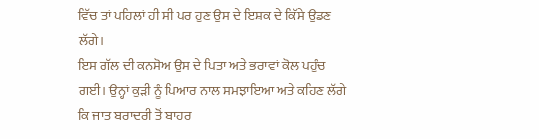ਵਿੱਚ ਤਾਂ ਪਹਿਲਾਂ ਹੀ ਸੀ ਪਰ ਹੁਣ ਉਸ ਦੇ ਇਸ਼ਕ ਦੇ ਕਿੱਸੇ ਉਡਣ ਲੱਗੇ।
ਇਸ ਗੱਲ ਦੀ ਕਨਸੋਅ ਉਸ ਦੇ ਪਿਤਾ ਅਤੇ ਭਰਾਵਾਂ ਕੋਲ ਪਹੁੰਚ ਗਈ। ਉਨ੍ਹਾਂ ਕੁੜੀ ਨੂੰ ਪਿਆਰ ਨਾਲ ਸਮਝਾਇਆ ਅਤੇ ਕਹਿਣ ਲੱਗੇ ਕਿ ਜਾਤ ਬਰਾਦਰੀ ਤੋਂ ਬਾਹਰ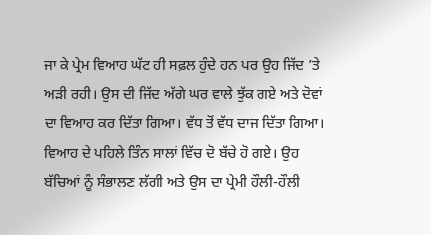ਜਾ ਕੇ ਪ੍ਰੇਮ ਵਿਆਹ ਘੱਟ ਹੀ ਸਫ਼ਲ ਹੁੰਦੇ ਹਨ ਪਰ ਉਹ ਜਿੱਦ ’ਤੇ ਅੜੀ ਰਹੀ। ਉਸ ਦੀ ਜਿੱਦ ਅੱਗੇ ਘਰ ਵਾਲੇ ਝੁੱਕ ਗਏ ਅਤੇ ਦੋਵਾਂ ਦਾ ਵਿਆਹ ਕਰ ਦਿੱਤਾ ਗਿਆ। ਵੱਧ ਤੋਂ ਵੱਧ ਦਾਜ ਦਿੱਤਾ ਗਿਆ। ਵਿਆਹ ਦੇ ਪਹਿਲੇ ਤਿੰਨ ਸਾਲਾਂ ਵਿੱਚ ਦੋ ਬੱਚੇ ਹੋ ਗਏ। ਉਹ ਬੱਚਿਆਂ ਨੂੰ ਸੰਭਾਲਣ ਲੱਗੀ ਅਤੇ ਉਸ ਦਾ ਪ੍ਰੇਮੀ ਹੌਲੀ-ਹੌਲੀ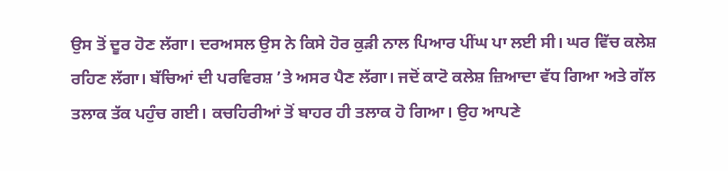ਉਸ ਤੋਂ ਦੂਰ ਹੋਣ ਲੱਗਾ। ਦਰਅਸਲ ਉਸ ਨੇ ਕਿਸੇ ਹੋਰ ਕੁੜੀ ਨਾਲ ਪਿਆਰ ਪੀਂਘ ਪਾ ਲਈ ਸੀ। ਘਰ ਵਿੱਚ ਕਲੇਸ਼ ਰਹਿਣ ਲੱਗਾ। ਬੱਚਿਆਂ ਦੀ ਪਰਵਿਰਸ਼ ’ਤੇ ਅਸਰ ਪੈਣ ਲੱਗਾ। ਜਦੋਂ ਕਾਟੋ ਕਲੇਸ਼ ਜ਼ਿਆਦਾ ਵੱਧ ਗਿਆ ਅਤੇ ਗੱਲ ਤਲਾਕ ਤੱਕ ਪਹੁੰਚ ਗਈ। ਕਚਹਿਰੀਆਂ ਤੋਂ ਬਾਹਰ ਹੀ ਤਲਾਕ ਹੋ ਗਿਆ। ਉਹ ਆਪਣੇ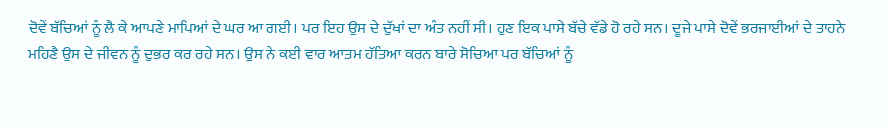ਦੋਵੇਂ ਬੱਚਿਆਂ ਨੂੰ ਲੈ ਕੇ ਆਪਣੇ ਮਾਪਿਆਂ ਦੇ ਘਰ ਆ ਗਈ। ਪਰ ਇਹ ਉਸ ਦੇ ਦੁੱਖਾਂ ਦਾ ਅੰਤ ਨਹੀਂ ਸੀ। ਹੁਣ ਇਕ ਪਾਸੇ ਬੱਚੇ ਵੱਡੇ ਹੋ ਰਹੇ ਸਨ। ਦੂਜੇ ਪਾਸੇ ਦੋਵੇਂ ਭਰਜਾਈਆਂ ਦੇ ਤਾਹਨੇ ਮਹਿਣੈ ਉਸ ਦੇ ਜੀਵਨ ਨੂੰ ਦੁਭਰ ਕਰ ਰਹੇ ਸਨ। ਉਸ ਨੇ ਕਈ ਵਾਰ ਆਤਮ ਹੱਤਿਆ ਕਰਨ ਬਾਰੇ ਸੋਚਿਆ ਪਰ ਬੱਚਿਆਂ ਨੂੰ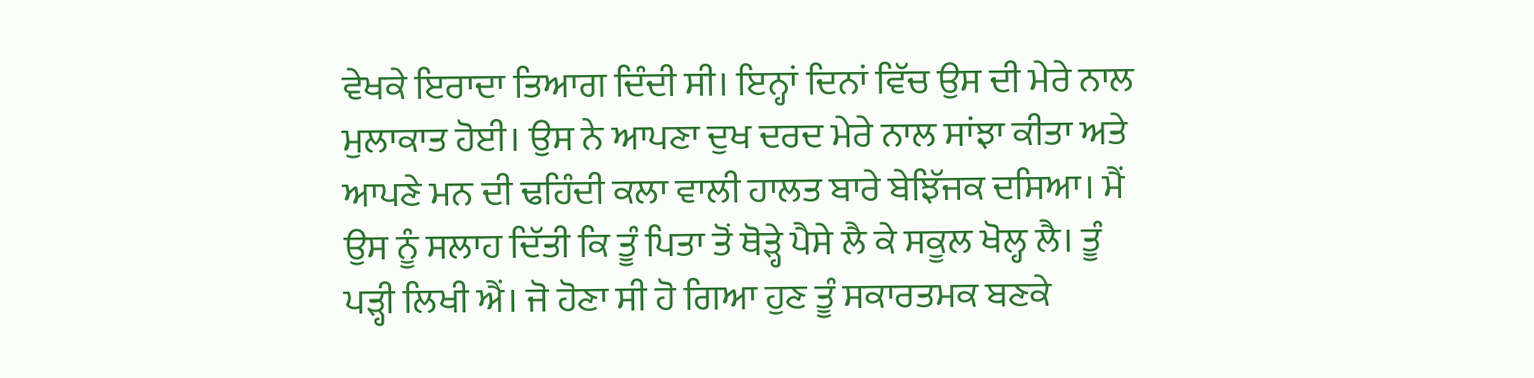ਵੇਖਕੇ ਇਰਾਦਾ ਤਿਆਗ ਦਿੰਦੀ ਸੀ। ਇਨ੍ਹਾਂ ਦਿਨਾਂ ਵਿੱਚ ਉਸ ਦੀ ਮੇਰੇ ਨਾਲ ਮੁਲਾਕਾਤ ਹੋਈ। ਉਸ ਨੇ ਆਪਣਾ ਦੁਖ ਦਰਦ ਮੇਰੇ ਨਾਲ ਸਾਂਝਾ ਕੀਤਾ ਅਤੇ ਆਪਣੇ ਮਨ ਦੀ ਢਹਿੰਦੀ ਕਲਾ ਵਾਲੀ ਹਾਲਤ ਬਾਰੇ ਬੇਝਿੱਜਕ ਦਸਿਆ। ਮੈਂ ਉਸ ਨੂੰ ਸਲਾਹ ਦਿੱਤੀ ਕਿ ਤੂੰ ਪਿਤਾ ਤੋਂ ਥੋੜ੍ਹੇ ਪੈਸੇ ਲੈ ਕੇ ਸਕੂਲ ਖੋਲ੍ਹ ਲੈ। ਤੂੰ ਪੜ੍ਹੀ ਲਿਖੀ ਐਂ। ਜੋ ਹੋਣਾ ਸੀ ਹੋ ਗਿਆ ਹੁਣ ਤੂੰ ਸਕਾਰਤਮਕ ਬਣਕੇ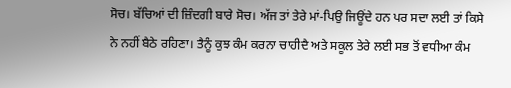ਸੋਚ। ਬੱਚਿਆਂ ਦੀ ਜ਼ਿੰਦਗੀ ਬਾਰੇ ਸੋਚ। ਅੱਜ ਤਾਂ ਤੇਰੇ ਮਾਂ-ਪਿਉ ਜਿਊਂਦੇ ਹਨ ਪਰ ਸਦਾ ਲਈ ਤਾਂ ਕਿਸੇ ਨੇ ਨਹੀਂ ਬੈਠੇ ਰਹਿਣਾ। ਤੈਨੂੰ ਕੁਝ ਕੰਮ ਕਰਨਾ ਚਾਹੀਦੈ ਅਤੇ ਸਕੂਲ ਤੇਰੇ ਲਈ ਸਭ ਤੋਂ ਵਧੀਆ ਕੰਮ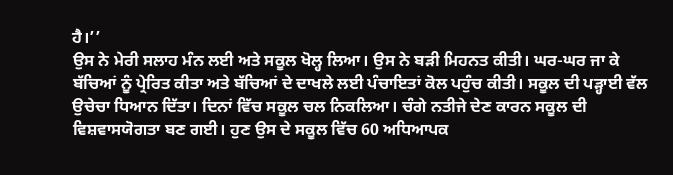ਹੈ।’’
ਉਸ ਨੇ ਮੇਰੀ ਸਲਾਹ ਮੰਨ ਲਈ ਅਤੇ ਸਕੂਲ ਖੋਲ੍ਹ ਲਿਆ। ਉਸ ਨੇ ਬੜੀ ਮਿਹਨਤ ਕੀਤੀ। ਘਰ-ਘਰ ਜਾ ਕੇ ਬੱਚਿਆਂ ਨੂੰ ਪ੍ਰੇਰਿਤ ਕੀਤਾ ਅਤੇ ਬੱਚਿਆਂ ਦੇ ਦਾਖਲੇ ਲਈ ਪੰਚਾਇਤਾਂ ਕੋਲ ਪਹੁੰਚ ਕੀਤੀ। ਸਕੂਲ ਦੀ ਪੜ੍ਹਾਈ ਵੱਲ ਉਚੇਚਾ ਧਿਆਨ ਦਿੱਤਾ। ਦਿਨਾਂ ਵਿੱਚ ਸਕੂਲ ਚਲ ਨਿਕਲਿਆ। ਚੰਗੇ ਨਤੀਜੇ ਦੇਣ ਕਾਰਨ ਸਕੂਲ ਦੀ ਵਿਸ਼ਵਾਸਯੋਗਤਾ ਬਣ ਗਈ। ਹੁਣ ਉਸ ਦੇ ਸਕੂਲ ਵਿੱਚ 60 ਅਧਿਆਪਕ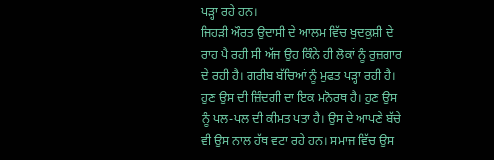ਪੜ੍ਹਾ ਰਹੇ ਹਨ।
ਜਿਹੜੀ ਔਰਤ ਉਦਾਸੀ ਦੇ ਆਲਮ ਵਿੱਚ ਖੁਦਕੁਸ਼ੀ ਦੇ ਰਾਹ ਪੈ ਰਹੀ ਸੀ ਅੱਜ ਉਹ ਕਿੰਨੇ ਹੀ ਲੋਕਾਂ ਨੂੰ ਰੁਜ਼ਗਾਰ ਦੇ ਰਹੀ ਹੈ। ਗਰੀਬ ਬੱਚਿਆਂ ਨੂੰ ਮੁਫਤ ਪੜ੍ਹਾ ਰਹੀ ਹੈ। ਹੁਣ ਉਸ ਦੀ ਜ਼ਿੰਦਗੀ ਦਾ ਇਕ ਮਨੋਰਥ ਹੈ। ਹੁਣ ਉਸ ਨੂੰ ਪਲ-ਪਲ ਦੀ ਕੀਮਤ ਪਤਾ ਹੈ। ਉਸ ਦੇ ਆਪਣੇ ਬੱਚੇ ਵੀ ਉਸ ਨਾਲ ਹੱਥ ਵਟਾ ਰਹੇ ਹਨ। ਸਮਾਜ ਵਿੱਚ ਉਸ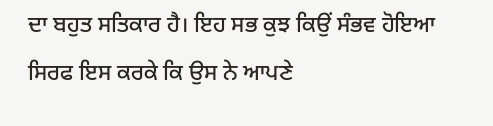ਦਾ ਬਹੁਤ ਸਤਿਕਾਰ ਹੈ। ਇਹ ਸਭ ਕੁਝ ਕਿਉਂ ਸੰਭਵ ਹੋਇਆ ਸਿਰਫ ਇਸ ਕਰਕੇ ਕਿ ਉਸ ਨੇ ਆਪਣੇ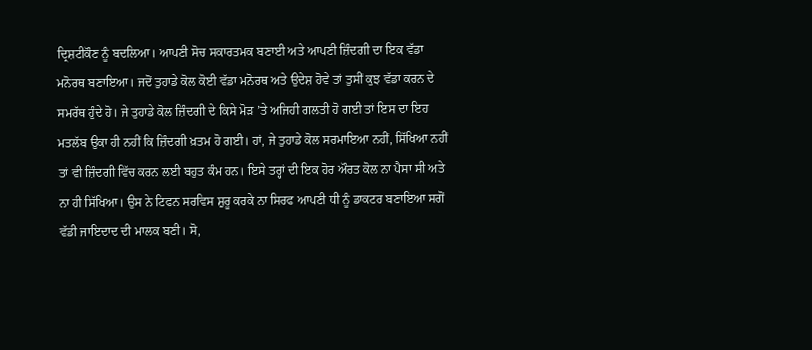ਦ੍ਰਿਸ਼ਟੀਕੌਣ ਨੂੰ ਬਦਲਿਆ। ਆਪਣੀ ਸੋਚ ਸਕਾਰਤਮਕ ਬਣਾਈ ਅਤੇ ਆਪਣੀ ਜ਼ਿੰਦਗੀ ਦਾ ਇਕ ਵੱਡਾ ਮਨੋਰਥ ਬਣਾਇਆ। ਜਦੋਂ ਤੁਹਾਡੇ ਕੋਲ ਕੋਈ ਵੱਡਾ ਮਨੋਰਥ ਅਤੇ ਉਦੇਸ਼ ਹੋਵੇ ਤਾਂ ਤੁਸੀਂ ਕੁਝ ਵੱਡਾ ਕਰਨ ਦੇ ਸਮਰੱਥ ਹੁੰਦੇ ਹੋ। ਜੇ ਤੁਹਾਡੇ ਕੋਲ ਜ਼ਿੰਦਗੀ ਦੇ ਕਿਸੇ ਮੋੜ ’ਤੇ ਅਜਿਹੀ ਗਲਤੀ ਹੋ ਗਈ ਤਾਂ ਇਸ ਦਾ ਇਹ ਮਤਲੱਬ ਉਕਾ ਹੀ ਨਹੀਂ ਕਿ ਜ਼ਿੰਦਗੀ ਖ਼ਤਮ ਹੋ ਗਈ। ਹਾਂ, ਜੇ ਤੁਹਾਡੇ ਕੋਲ ਸਰਮਾਇਆ ਨਹੀਂ, ਸਿੱਖਿਆ ਨਹੀਂ ਤਾਂ ਵੀ ਜ਼ਿੰਦਗੀ ਵਿੱਚ ਕਰਨ ਲਈ ਬਹੁਤ ਕੰਮ ਹਨ। ਇਸੇ ਤਰ੍ਹਾਂ ਦੀ ਇਕ ਹੋਰ ਔਰਤ ਕੋਲ ਨਾ ਪੈਸਾ ਸੀ ਅਤੇ ਨਾ ਹੀ ਸਿੱਖਿਆ। ਉਸ ਨੇ ਟਿਫਨ ਸਰਵਿਸ ਸ਼ੁਰੂ ਕਰਕੇ ਨਾ ਸਿਰਫ ਆਪਣੀ ਧੀ ਨੂੰ ਡਾਕਟਰ ਬਣਾਇਆ ਸਗੋਂ ਵੱਡੀ ਜਾਇਦਾਦ ਦੀ ਮਾਲਕ ਬਣੀ। ਸੋ,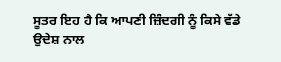ਸੂਤਰ ਇਹ ਹੈ ਕਿ ਆਪਣੀ ਜ਼ਿੰਦਗੀ ਨੂੰ ਕਿਸੇ ਵੱਡੇ ਉਦੇਸ਼ ਨਾਲ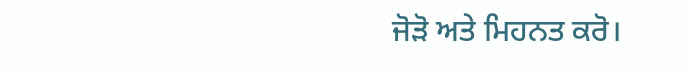ਜੋੜੋ ਅਤੇ ਮਿਹਨਤ ਕਰੋ।